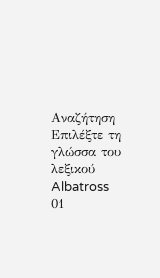Αναζήτηση
Επιλέξτε τη γλώσσα του λεξικού
Albatross
01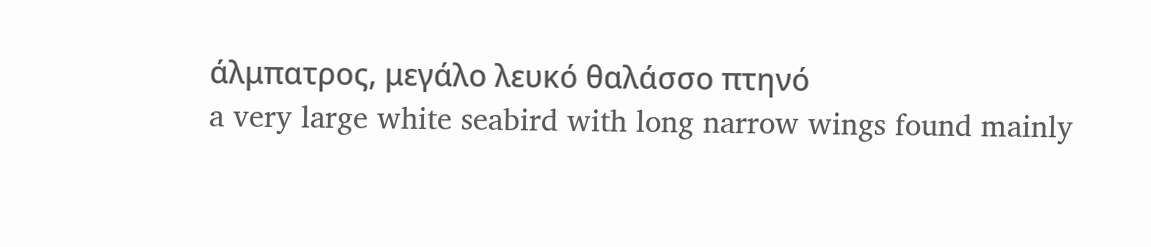άλμπατρος, μεγάλο λευκό θαλάσσο πτηνό
a very large white seabird with long narrow wings found mainly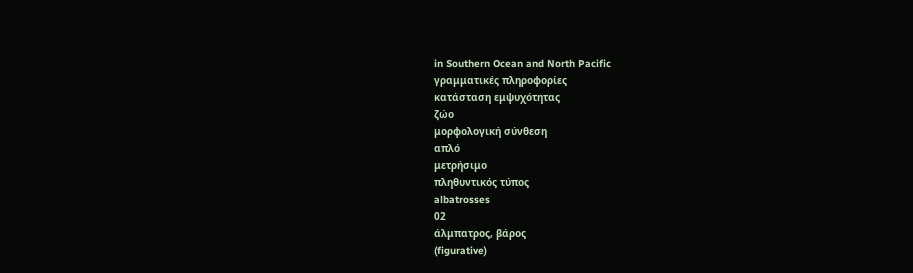in Southern Ocean and North Pacific
γραμματικές πληροφορίες
κατάσταση εμψυχότητας
ζώο
μορφολογική σύνθεση
απλό
μετρήσιμο
πληθυντικός τύπος
albatrosses
02
άλμπατρος, βάρος
(figurative)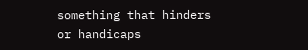something that hinders or handicaps